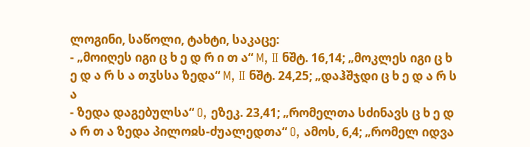ლოგინი, საწოლი, ტახტი, საკაცე:
- „მოიღეს იგი ც ხ ე დ რ ი თ ა“ M, II ნშტ. 16,14; „მოკლეს იგი ც ხ ე დ ა რ ს ა თჳსსა ზედა“ M, II ნშტ. 24,25; „დაჰშჯდი ც ხ ე დ ა რ ს ა
- ზედა დაგებულსა“ O, ეზეკ. 23,41; „რომელთა სძინავს ც ხ ე დ ა რ თ ა ზედა პილოჲს-ძუალედთა“ O, ამოს, 6,4; „რომელ იდვა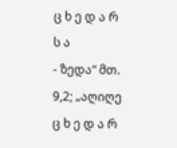ც ხ ე დ ა რ ს ა
- ზედა“ მთ. 9,2; „აღიღე ც ხ ე დ ა რ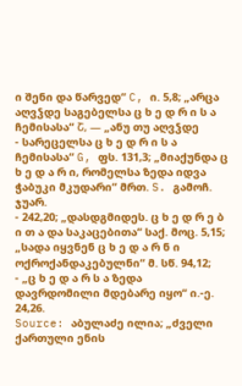ი შენი და წარვედ“ C, ი. 5,8; „არცა აღვჴდე საგებელსა ც ხ ე დ რ ი ს ა ჩემისასა“ Շ, — „ანუ თუ აღვჴდე
- სარეცელსა ც ხ ე დ რ ი ს ა ჩემისასა“ G, ფს. 131,3; „მიაქუნდა ც ხ ე დ ა რ ი, რომელსა ზედა იდვა ჭაბუკი მკუდარი“ მრთ. S. გამოჩ. ჯუარ.
- 242,20; „დასდგმიდეს. ც ხ ე დ რ ე ბ ი თ ა და საკაცებითა“ საქ. მოც. 5,15; „სადა იყვნენ ც ხ ე დ ა რ ნ ი ოქროქანდაკებულნი“ მ. სწ. 94,12;
- „ც ხ ე დ ა რ ს ა ზედა დავრდომილი მდებარე იყო“ ი.-ე. 24,26.
Source: აბულაძე ილია; „ძველი ქართული ენის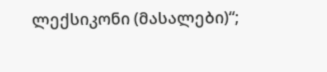ლექსიკონი (მასალები)“;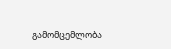გამომცემლობა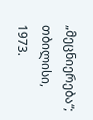„მეცნიერება“; თბილისი, 1973.